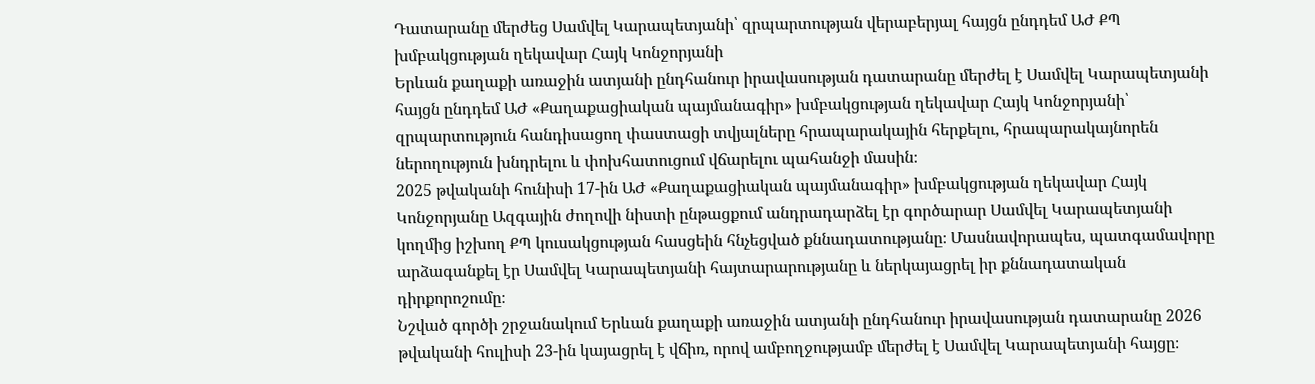Դատարանը մերժեց Սամվել Կարապետյանի՝ զրպարտության վերաբերյալ հայցն ընդդեմ ԱԺ ՔՊ խմբակցության ղեկավար Հայկ Կոնջորյանի
Երևան քաղաքի առաջին ատյանի ընդհանուր իրավասության դատարանը մերժել է Սամվել Կարապետյանի հայցն ընդդեմ ԱԺ «Քաղաքացիական պայմանագիր» խմբակցության ղեկավար Հայկ Կոնջորյանի՝ զրպարտություն հանդիսացող փաստացի տվյալները հրապարակային հերքելու, հրապարակայնորեն ներողություն խնդրելու և փոխհատուցում վճարելու պահանջի մասին։
2025 թվականի հունիսի 17-ին ԱԺ «Քաղաքացիական պայմանագիր» խմբակցության ղեկավար Հայկ Կոնջորյանը Ազգային ժողովի նիստի ընթացքում անդրադարձել էր գործարար Սամվել Կարապետյանի կողմից իշխող ՔՊ կուսակցության հասցեին հնչեցված քննադատությանը։ Մասնավորապես, պատգամավորը արձագանքել էր Սամվել Կարապետյանի հայտարարությանը և ներկայացրել իր քննադատական դիրքորոշումը։
Նշված գործի շրջանակում Երևան քաղաքի առաջին ատյանի ընդհանուր իրավասության դատարանը 2026 թվականի հուլիսի 23-ին կայացրել է վճիռ, որով ամբողջությամբ մերժել է Սամվել Կարապետյանի հայցը։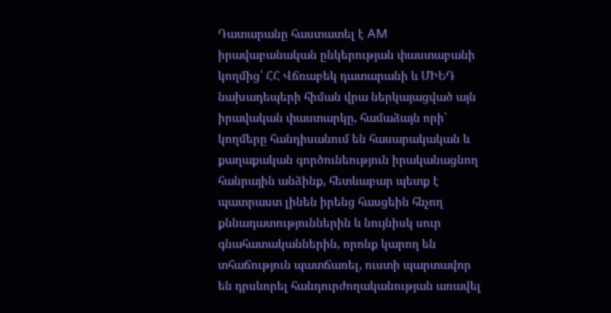Դատարանը հաստատել է AM իրավաբանական ընկերության փաստաբանի կողմից՝ ՀՀ Վճռաբեկ դատարանի և ՄԻԵԴ նախադեպերի հիման վրա ներկայացված այն իրավական փաստարկը, համաձայն որի՝ կողմերը հանդիսանում են հասարակական և քաղաքական գործունեություն իրականացնող հանրային անձինք, հետևաբար պետք է պատրաստ լինեն իրենց հասցեին հնչող քննադատություններին և նույնիսկ սուր գնահատականներին, որոնք կարող են տհաճություն պատճառել, ուստի պարտավոր են դրսևորել հանդուրժողականության առավել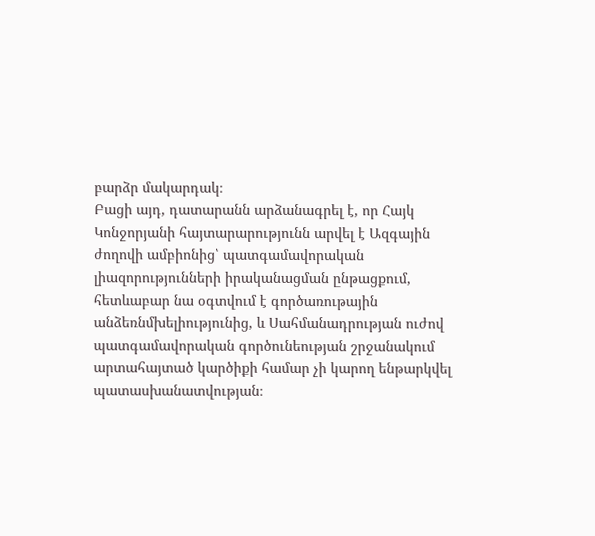բարձր մակարդակ։
Բացի այդ, դատարանն արձանագրել է, որ Հայկ Կոնջորյանի հայտարարությունն արվել է Ազգային ժողովի ամբիոնից՝ պատգամավորական լիազորությունների իրականացման ընթացքում, հետևաբար նա օգտվում է գործառութային անձեռնմխելիությունից, և Սահմանադրության ուժով պատգամավորական գործունեության շրջանակում արտահայտած կարծիքի համար չի կարող ենթարկվել պատասխանատվության։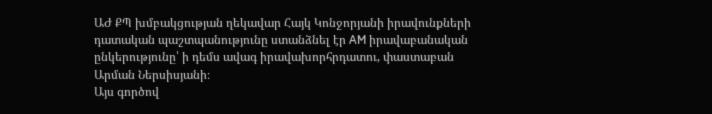ԱԺ ՔՊ խմբակցության ղեկավար Հայկ Կոնջորյանի իրավունքների դատական պաշտպանությունը ստանձնել էր AM իրավաբանական ընկերությունը՝ ի դեմս ավագ իրավախորհրդատու, փաստաբան Արման Ներսիսյանի։
Այս գործով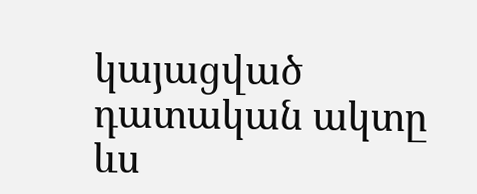կայացված դատական ակտը ևս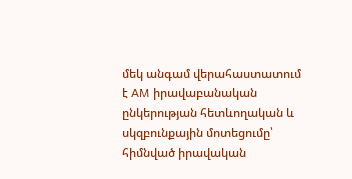մեկ անգամ վերահաստատում է AM իրավաբանական ընկերության հետևողական և սկզբունքային մոտեցումը՝ հիմնված իրավական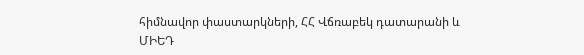հիմնավոր փաստարկների, ՀՀ Վճռաբեկ դատարանի և ՄԻԵԴ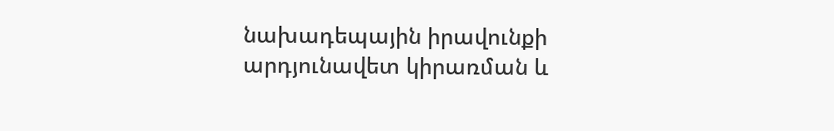նախադեպային իրավունքի արդյունավետ կիրառման և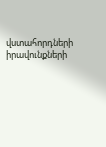վստահորդների իրավունքների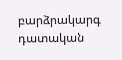բարձրակարգ դատական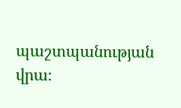պաշտպանության վրա։